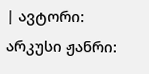| ავტორი: არკუსი ჟანრი: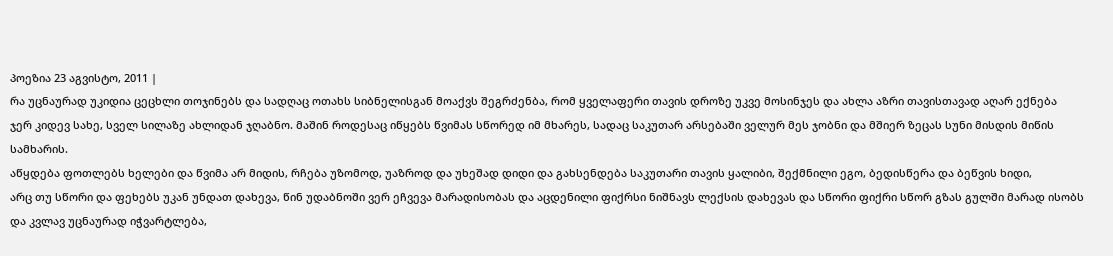პოეზია 23 აგვისტო, 2011 |
რა უცნაურად უკიდია ცეცხლი თოჯინებს და სადღაც ოთახს სიბნელისგან მოაქვს შეგრძენბა, რომ ყველაფერი თავის დროზე უკვე მოსინჯეს და ახლა აზრი თავისთავად აღარ ექნება
ჯერ კიდევ სახე, სველ სილაზე ახლიდან ჯღაბნო. მაშინ როდესაც იწყებს წვიმას სწორედ იმ მხარეს, სადაც საკუთარ არსებაში ველურ მეს ჯობნი და მშიერ ზეცას სუნი მისდის მიწის სამხარის.
აწყდება ფოთლებს ხელები და წვიმა არ მიდის, რჩება უზომოდ, უაზროდ და უხეშად დიდი და გახსენდება საკუთარი თავის ყალიბი, შექმნილი ეგო, ბედისწერა და ბეწვის ხიდი,
არც თუ სწორი და ფეხებს უკან უნდათ დახევა, წინ უდაბნოში ვერ ეჩვევა მარადისობას და აცდენილი ფიქრსი ნიშნავს ლექსის დახევას და სწორი ფიქრი სწორ გზას გულში მარად ისობს
და კვლავ უცნაურად იჭვარტლება,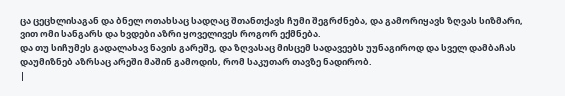ცა ცეცხლისაგან და ბნელ ოთახსაც სადღაც შთანთქავს ჩუმი შეგრძნება, და გამორიყავს ზღვას სიზმარი, ვით ომი სანგარს და ხვდები აზრი ყოველივეს როგორ ექმნება.
და თუ სიჩუმეს გადალახავ ნავის გარეშე, და ზღვასაც მისცემ სადავეებს უუნაგიროდ და სველ დამბაჩას დაუმიზნებ აზრსაც არეში მაშინ გამოდის, რომ საკუთარ თავზე ნადირობ.
|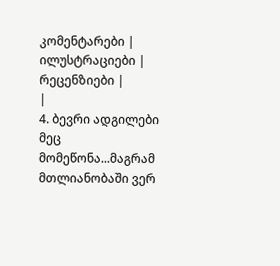კომენტარები |
ილუსტრაციები |
რეცენზიები |
|
4. ბევრი ადგილები მეც მომეწონა...მაგრამ მთლიანობაში ვერ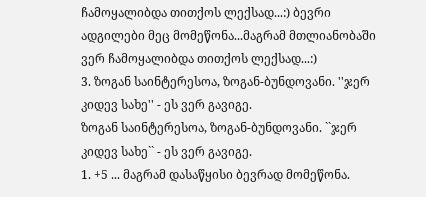ჩამოყალიბდა თითქოს ლექსად...:) ბევრი ადგილები მეც მომეწონა...მაგრამ მთლიანობაში ვერ ჩამოყალიბდა თითქოს ლექსად...:)
3. ზოგან საინტერესოა, ზოგან-ბუნდოვანი. ''ჯერ კიდევ სახე'' - ეს ვერ გავიგე.
ზოგან საინტერესოა, ზოგან-ბუნდოვანი. ``ჯერ კიდევ სახე`` - ეს ვერ გავიგე.
1. +5 ... მაგრამ დასაწყისი ბევრად მომეწონა.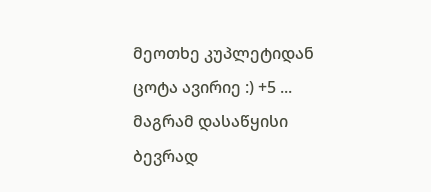მეოთხე კუპლეტიდან ცოტა ავირიე :) +5 ... მაგრამ დასაწყისი ბევრად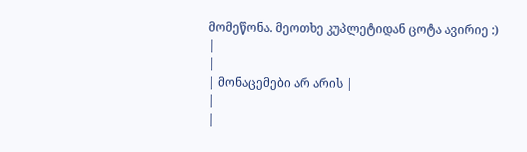მომეწონა. მეოთხე კუპლეტიდან ცოტა ავირიე :)
|
|
| მონაცემები არ არის |
|
|